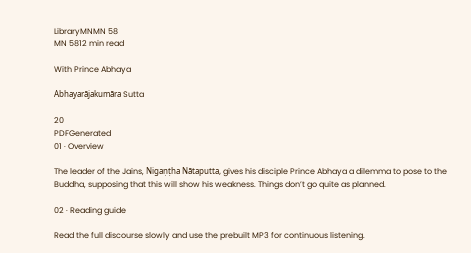LibraryMNMN 58
MN 5812 min read

With Prince Abhaya

Abhayarājakumāra Sutta

20
PDFGenerated
01 · Overview

The leader of the Jains, Nigaṇṭha Nātaputta, gives his disciple Prince Abhaya a dilemma to pose to the Buddha, supposing that this will show his weakness. Things don’t go quite as planned.

02 · Reading guide

Read the full discourse slowly and use the prebuilt MP3 for continuous listening.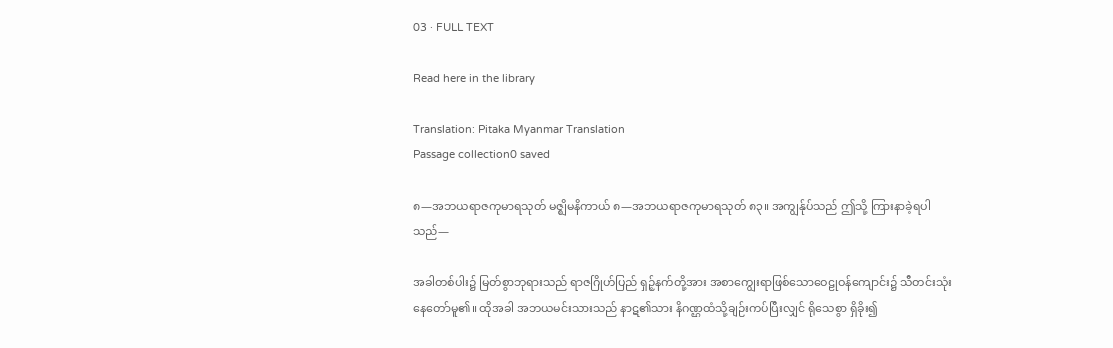03 · FULL TEXT

Read here in the library

Translation: Pitaka Myanmar Translation
Passage collection0 saved

၈—အဘယရာဇကုမာရသုတ် မဇ္ဈိမနိကာယ် ၈—အဘယရာဇကုမာရသုတ် ၈၃။ အကျွန်ုပ်သည် ဤသို့ ကြားနာခဲ့ရပါသည်—

အခါတစ်ပါး၌ မြတ်စွာဘုရားသည် ရာဇဂြိုဟ်ပြည် ရှဉ့်နက်တို့အား အစာကျွေးရာဖြစ်သောဝေဠုဝန်ကျောင်း၌ သီတင်းသုံးနေတော်မူ၏။ ထိုအခါ အဘယမင်းသားသည် နာဋ၏သား နိဂဏ္ဌထံသို့ချဉ်းကပ်ပြီးလျှင် ရိုသေစွာ ရှိခိုး၍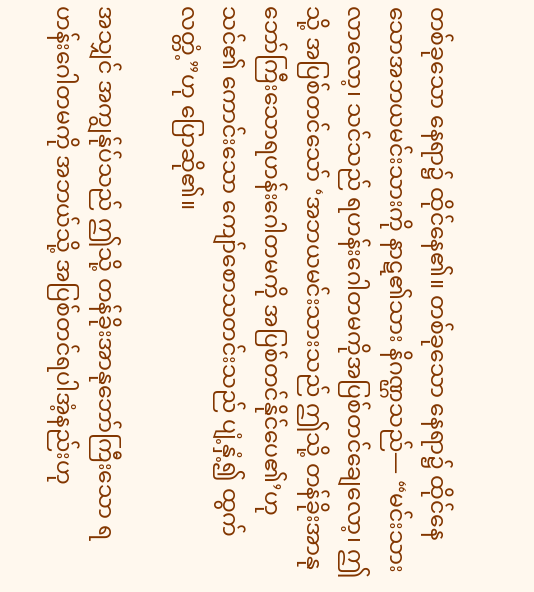တစ်ခုသော နေရာ၌ ထိုင်နေ၏။ တစ်ခုသော နေရာ၌ ထိုင်နေသောအဘယမင်းသားကို နာဋ၏သား နိဂဏ္ဌသည်— “မင်းသား လာလော့၊ သင်သည် ရဟန်းဂေါတမကိုအပြစ်တင်ချေလော့၊ ဤသို့ အပြစ်တင်သော် ‘အဘယမင်းသားသည် ဤသို့ တန်ခိုးအာနုဘော်ကြီးသောရဟန်းဂေါတမကို အပြစ်တင်နိုင်ပေ၏’ဟု သင်၏ ကောင်းသော ကျော်စောသတင်းသည် ပျံ့နှံ့၍ ထွက်လတ္တံ့”ဟု ပြောဆို၏။

အသျှင် အကျွန်ုပ်သည် ဤသို့ တန်ခိုးအာနုဘော်ကြီးသော ရဟန်းဂေါတမကို အဘယ်သို့ အပြစ်တင်ရပါအံ့နည်းဟု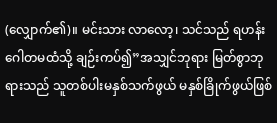(လျှောက်၏)။ မင်းသား လာလော့၊ သင်သည် ရဟန်းဂေါတမထံသို့ ချဉ်းကပ်၍”အသျှင်ဘုရား မြတ်စွာဘုရားသည် သူတစ်ပါးမနှစ်သက်ဖွယ် မနှစ်ခြိုက်ဖွယ်ဖြစ်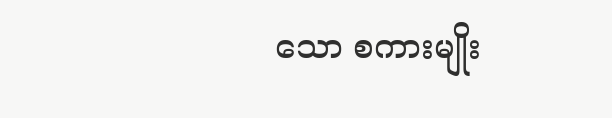သော စကားမျိုး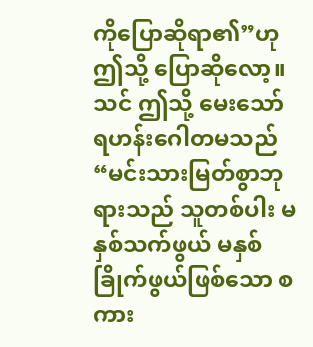ကိုပြောဆိုရာ၏”ဟု ဤသို့ ပြောဆိုလော့။ သင် ဤသို့ မေးသော် ရဟန်းဂေါတမသည် “မင်းသားမြတ်စွာဘုရားသည် သူတစ်ပါး မနှစ်သက်ဖွယ် မနှစ်ခြိုက်ဖွယ်ဖြစ်သော စကား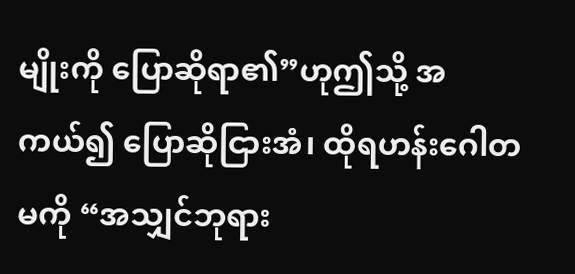မျိုးကို ပြောဆိုရာ၏”ဟုဤသို့ အကယ်၍ ပြောဆိုငြားအံ၊ ထိုရဟန်းဂေါတမကို “အသျှင်ဘုရား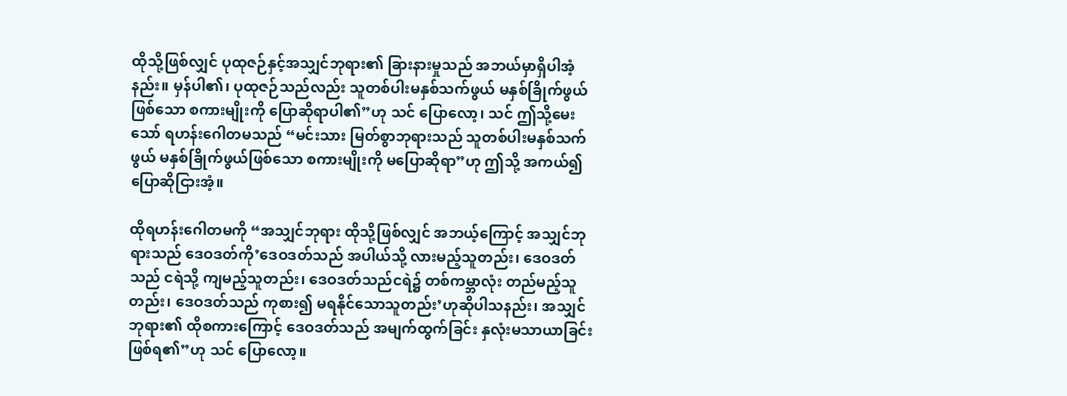ထိုသို့ဖြစ်လျှင် ပုထုဇဉ်နှင့်အသျှင်ဘုရား၏ ခြားနားမှုသည် အဘယ်မှာရှိပါအံ့နည်း။ မှန်ပါ၏၊ ပုထုဇဉ်သည်လည်း သူတစ်ပါးမနှစ်သက်ဖွယ် မနှစ်ခြိုက်ဖွယ်ဖြစ်သော စကားမျိုးကို ပြောဆိုရာပါ၏”ဟု သင် ပြောလော့၊ သင် ဤသို့မေးသော် ရဟန်းဂေါတမသည် “မင်းသား မြတ်စွာဘုရားသည် သူတစ်ပါးမနှစ်သက်ဖွယ် မနှစ်ခြိုက်ဖွယ်ဖြစ်သော စကားမျိုးကို မပြောဆိုရာ”ဟု ဤသို့ အကယ်၍ ပြောဆိုငြားအံ့။

ထိုရဟန်းဂေါတမကို “အသျှင်ဘုရား ထိုသို့ဖြစ်လျှင် အဘယ့်ကြောင့် အသျှင်ဘုရားသည် ဒေဝဒတ်ကို’ဒေဝဒတ်သည် အပါယ်သို့ လားမည့်သူတည်း၊ ဒေဝဒတ်သည် ငရဲသို့ ကျမည့်သူတည်း၊ ဒေဝဒတ်သည်ငရဲ၌ တစ်ကမ္ဘာလုံး တည်မည့်သူတည်း၊ ဒေဝဒတ်သည် ကုစား၍ မရနိုင်သောသူတည်း’ဟုဆိုပါသနည်း၊ အသျှင်ဘုရား၏ ထိုစကားကြောင့် ဒေဝဒတ်သည် အမျက်ထွက်ခြင်း နှလုံးမသာယာခြင်းဖြစ်ရ၏”ဟု သင် ပြောလော့။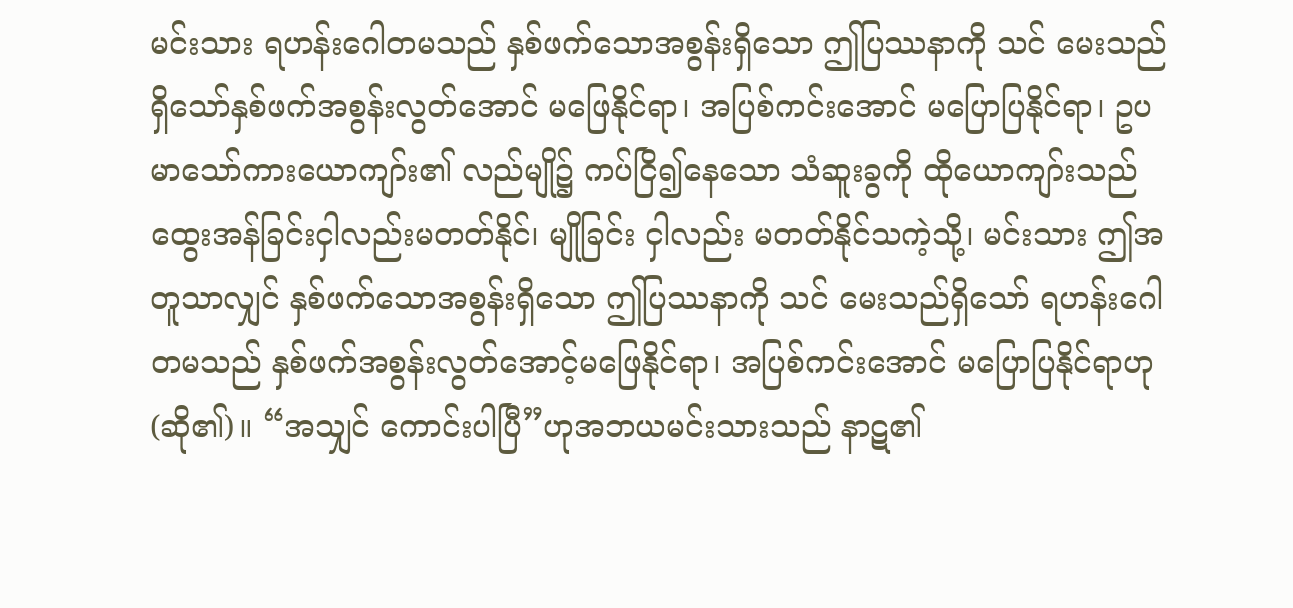မင်းသား ရဟန်းဂေါတမသည် နှစ်ဖက်သောအစွန်းရှိသော ဤပြဿနာကို သင် မေးသည်ရှိသော်နှစ်ဖက်အစွန်းလွတ်အောင် မဖြေနိုင်ရာ၊ အပြစ်ကင်းအောင် မပြောပြနိုင်ရာ၊ ဥပမာသော်ကားယောကျာ်း၏ လည်မျို၌ ကပ်ငြိ၍နေသော သံဆူးခွကို ထိုယောကျာ်းသည် ထွေးအန်ခြင်းငှါလည်းမတတ်နိုင်၊ မျိုခြင်း ငှါလည်း မတတ်နိုင်သကဲ့သို့၊ မင်းသား ဤအတူသာလျှင် နှစ်ဖက်သောအစွန်းရှိသော ဤပြဿနာကို သင် မေးသည်ရှိသော် ရဟန်းဂေါတမသည် နှစ်ဖက်အစွန်းလွတ်အောင့်မဖြေနိုင်ရာ၊ အပြစ်ကင်းအောင် မပြောပြနိုင်ရာဟု (ဆို၏)။ “အသျှင် ကောင်းပါပြီ”ဟုအဘယမင်းသားသည် နာဋ၏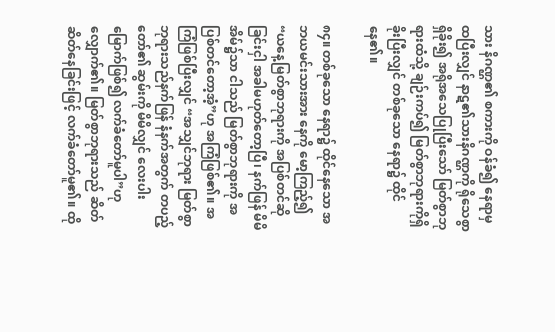သား နိဂဏ္ဌ၏ စကားကို ဝန်ခံ၍ နေရာမှ ထပြီးလျှင် နာဋ၏သားနိဂဏ္ဌကို ရိုသေစွာ ရှိခိုး၍ အရိုအသေပြုပြီးသော် မြတ်စွာဘုရားထံသို့ ချဉ်းကပ်၍ မြတ်စွာဘုရားကိုရှိခိုးပြီးလျှင် တစ်ခုသော နေရာ၌ ထိုင်နေ၏။

၈၄။ တစ်ခုသော နေရာ၌ ထိုင်နေသော အဘယမင်းသားအား နေကို မော့ကြည့်၍ “ယနေ့မြတ်စွာဘုရားကို အပြစ်တင်ဆိုခြင်းငှါ အခါမဟုတ်တော့ပြီ၊ နက်ဖြန် မိမိအိမ်၌သာ ငါသည် မြတ်စွာဘုရားကို အပြစ်တင်တော့အံ့”ဟု အကြံဖြစ်၏။ အကြံဖြစ်ပြီးလျှင် “အသျှင်ဘုရား မြတ်စွာဘုရားသည်နက်ဖြန် နံနက်အတွက် တပည့်တော်၏ ဆွမ်းကို မိမိလျှင် လေးပါးမြောက်ဖြစ်၍ လက်ခံတော်မူပါ”ဟုလျှောက်၏။ မြတ်စွာဘုရားသည် ဆိတ်ဆိတ်နေခြင်းဖြင့် လက်ခံတော်မူ၏။ ထို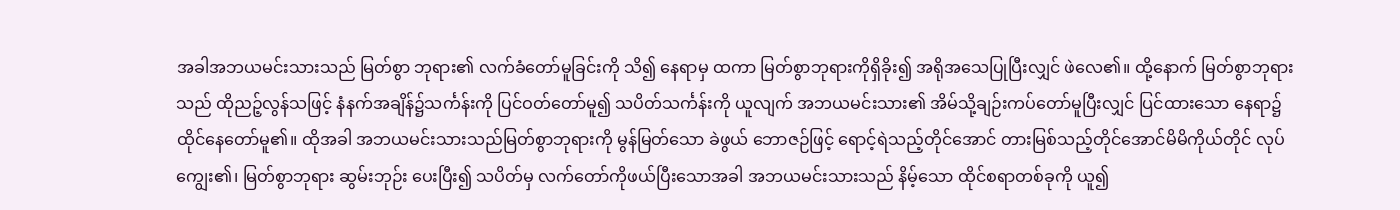အခါအဘယမင်းသားသည် မြတ်စွာ ဘုရား၏ လက်ခံတော်မူခြင်းကို သိ၍ နေရာမှ ထကာ မြတ်စွာဘုရားကိုရှိခိုး၍ အရိုအသေပြုပြီးလျှင် ဖဲလေ၏။ ထို့နောက် မြတ်စွာဘုရားသည် ထိုညဉ့်လွန်သဖြင့် နံနက်အချိန်၌သင်္ကန်းကို ပြင်ဝတ်တော်မူ၍ သပိတ်သင်္ကန်းကို ယူလျက် အဘယမင်းသား၏ အိမ်သို့ချဉ်းကပ်တော်မူပြီးလျှင် ပြင်ထားသော နေရာ၌ ထိုင်နေတော်မူ၏။ ထိုအခါ အဘယမင်းသားသည်မြတ်စွာဘုရားကို မွန်မြတ်သော ခဲဖွယ် ဘောဇဉ်ဖြင့် ရောင့်ရဲသည့်တိုင်အောင် တားမြစ်သည့်တိုင်အောင်မိမိကိုယ်တိုင် လုပ်ကျွေး၏၊ မြတ်စွာဘုရား ဆွမ်းဘုဉ်း ပေးပြီး၍ သပိတ်မှ လက်တော်ကိုဖယ်ပြီးသောအခါ အဘယမင်းသားသည် နိမ့်သော ထိုင်စရာတစ်ခုကို ယူ၍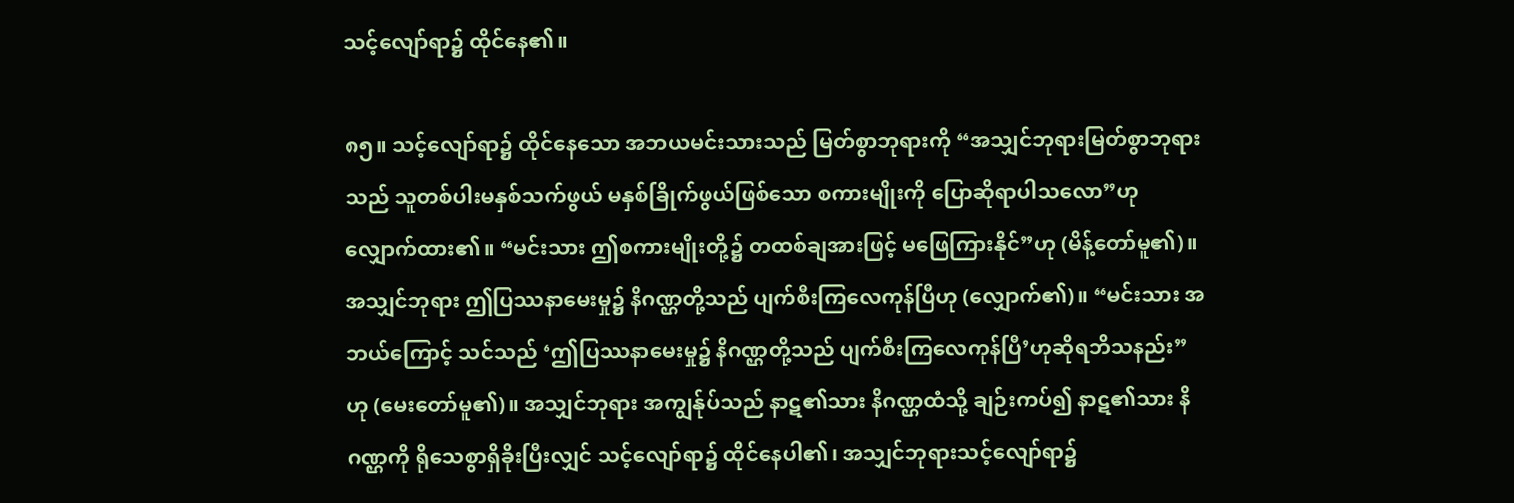သင့်လျော်ရာ၌ ထိုင်နေ၏။

၈၅။ သင့်လျော်ရာ၌ ထိုင်နေသော အဘယမင်းသားသည် မြတ်စွာဘုရားကို “အသျှင်ဘုရားမြတ်စွာဘုရားသည် သူတစ်ပါးမနှစ်သက်ဖွယ် မနှစ်ခြိုက်ဖွယ်ဖြစ်သော စကားမျိုးကို ပြောဆိုရာပါသလော”ဟု လျှောက်ထား၏။ “မင်းသား ဤစကားမျိုးတို့၌ တထစ်ချအားဖြင့် မဖြေကြားနိုင်”ဟု (မိန့်တော်မူ၏)။ အသျှင်ဘုရား ဤပြဿနာမေးမှု၌ နိဂဏ္ဌတို့သည် ပျက်စီးကြလေကုန်ပြီဟု (လျှောက်၏)။ “မင်းသား အဘယ်ကြောင့် သင်သည် ‘ဤပြဿနာမေးမှု၌ နိဂဏ္ဌတို့သည် ပျက်စီးကြလေကုန်ပြီ’ဟုဆိုရဘိသနည်း”ဟု (မေးတော်မူ၏)။ အသျှင်ဘုရား အကျွန်ုပ်သည် နာဋ၏သား နိဂဏ္ဌထံသို့ ချဉ်းကပ်၍ နာဋ၏သား နိဂဏ္ဌကို ရိုသေစွာရှိခိုးပြီးလျှင် သင့်လျော်ရာ၌ ထိုင်နေပါ၏၊ အသျှင်ဘုရားသင့်လျော်ရာ၌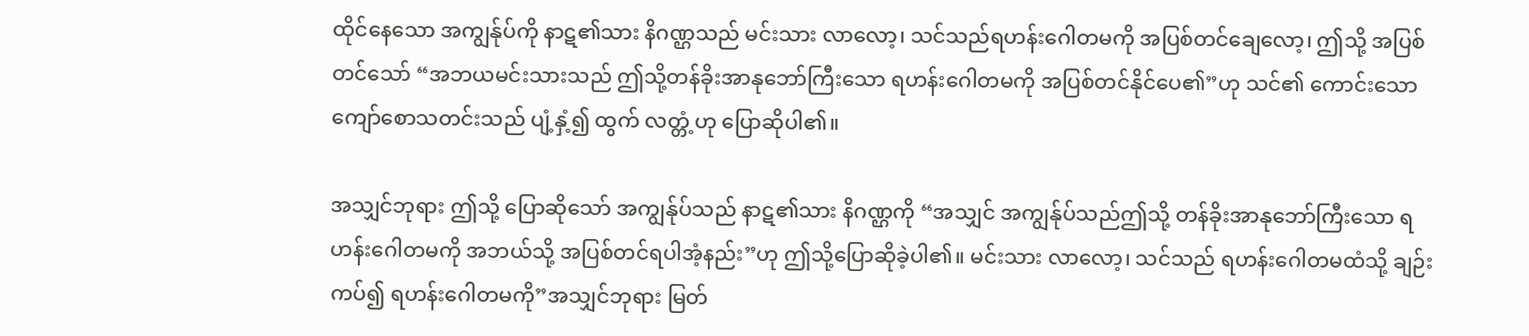ထိုင်နေသော အကျွန်ုပ်ကို နာဋ၏သား နိဂဏ္ဌသည် မင်းသား လာလော့၊ သင်သည်ရဟန်းဂေါတမကို အပြစ်တင်ချေလော့၊ ဤသို့ အပြစ်တင်သော် “အဘယမင်းသားသည် ဤသို့တန်ခိုးအာနုဘော်ကြီးသော ရဟန်းဂေါတမကို အပြစ်တင်နိုင်ပေ၏”ဟု သင်၏ ကောင်းသောကျော်စောသတင်းသည် ပျံ့နှံ့၍ ထွက် လတ္တံ့ဟု ပြောဆိုပါ၏။

အသျှင်ဘုရား ဤသို့ ပြောဆိုသော် အကျွန်ုပ်သည် နာဋ၏သား နိဂဏ္ဌကို “အသျှင် အကျွန်ုပ်သည်ဤသို့ တန်ခိုးအာနုဘော်ကြီးသော ရဟန်းဂေါတမကို အဘယ်သို့ အပြစ်တင်ရပါအံ့နည်း”ဟု ဤသို့ပြောဆိုခဲ့ပါ၏။ မင်းသား လာလော့၊ သင်သည် ရဟန်းဂေါတမထံသို့ ချဉ်းကပ်၍ ရဟန်းဂေါတမကို”အသျှင်ဘုရား မြတ်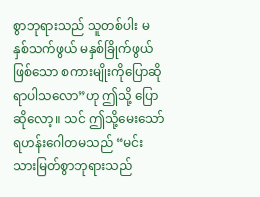စွာဘုရားသည် သူတစ်ပါး မနှစ်သက်ဖွယ် မနှစ်ခြိုက်ဖွယ်ဖြစ်သော စကားမျိုးကိုပြောဆိုရာပါသလော”ဟု ဤသို့ ပြောဆိုလော့။ သင် ဤသို့မေးသော် ရဟန်းဂေါတမသည် “မင်းသားမြတ်စွာဘုရားသည်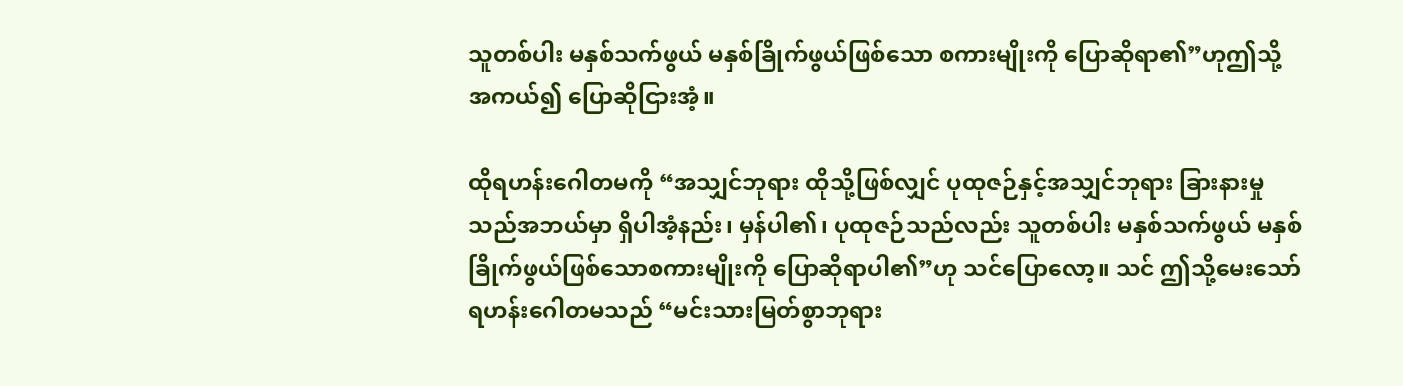သူတစ်ပါး မနှစ်သက်ဖွယ် မနှစ်ခြိုက်ဖွယ်ဖြစ်သော စကားမျိုးကို ပြောဆိုရာ၏”ဟုဤသို့ အကယ်၍ ပြောဆိုငြားအံ့။

ထိုရဟန်းဂေါတမကို “အသျှင်ဘုရား ထိုသို့ဖြစ်လျှင် ပုထုဇဉ်နှင့်အသျှင်ဘုရား ခြားနားမှုသည်အဘယ်မှာ ရှိပါအံ့နည်း၊ မှန်ပါ၏၊ ပုထုဇဉ်သည်လည်း သူတစ်ပါး မနှစ်သက်ဖွယ် မနှစ်ခြိုက်ဖွယ်ဖြစ်သောစကားမျိုးကို ပြောဆိုရာပါ၏”ဟု သင်ပြောလော့။ သင် ဤသို့မေးသော် ရဟန်းဂေါတမသည် “မင်းသားမြတ်စွာဘုရား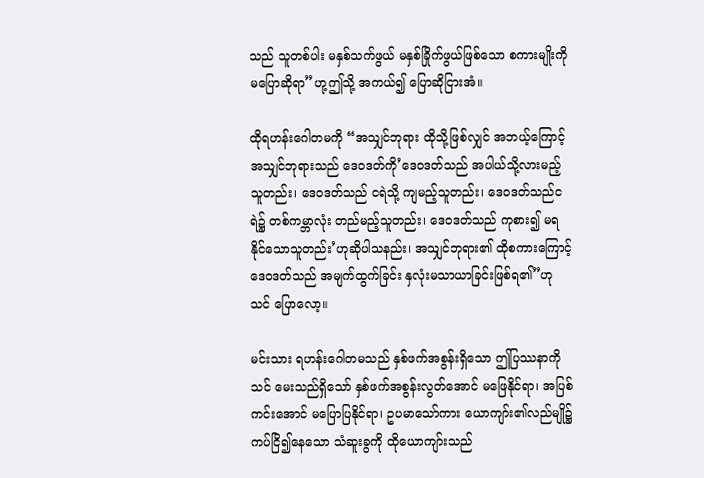သည် သူတစ်ပါး မနှစ်သက်ဖွယ် မနှစ်ခြိုက်ဖွယ်ဖြစ်သော စကားမျိုးကို မပြောဆိုရာ”ဟု့ဤသို့ အကယ်၍ ပြောဆိုငြားအံ။

ထိုရဟန်းဂေါတမကို “အသျှင်ဘုရား ထိုသို့ဖြစ်လျှင် အဘယ့်ကြောင့် အသျှင်ဘုရားသည် ဒေဝဒတ်ကို’ဒေဝဒတ်သည် အပါယ်သို့လားမည့်သူတည်း၊ ဒေဝဒတ်သည် ငရဲသို့ ကျမည့်သူတည်း၊ ဒေဝဒတ်သည်ငရဲ၌ တစ်ကမ္ဘာလုံး တည်မည့်သူတည်း၊ ဒေဝဒတ်သည် ကုစား၍ မရနိုင်သောသူတည်း’ဟုဆိုပါသနည်း၊ အသျှင်ဘုရား၏ ထိုစကားကြောင့် ဒေဝဒတ်သည် အမျက်ထွက်ခြင်း နှလုံးမသာယာခြင်းဖြစ်ရ၏”ဟု သင် ပြောလော့။

မင်းသား ရဟန်းဂေါတမသည် နှစ်ဖက်အစွန်းရှိသော ဤပြဿနာကို သင် မေးသည်ရှိသော် နှစ်ဖက်အစွန်းလွတ်အောင် မဖြေနိုင်ရာ၊ အပြစ်ကင်းအောင် မပြောပြနိုင်ရာ၊ ဥပမာသော်ကား ယောကျာ်း၏လည်မျို၌ ကပ်ငြိ၍နေသော သံဆူးခွကို ထိုယောကျာ်းသည်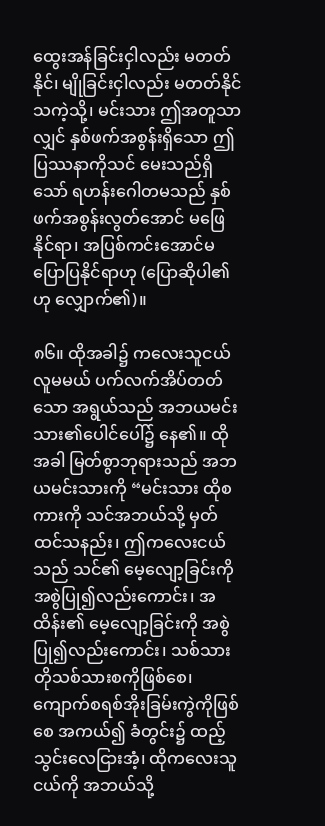ထွေးအန်ခြင်းငှါလည်း မတတ်နိုင်၊ မျိုခြင်းငှါလည်း မတတ်နိုင်သကဲ့သို့၊ မင်းသား ဤအတူသာလျှင် နှစ်ဖက်အစွန်းရှိသော ဤပြဿနာကိုသင် မေးသည်ရှိသော် ရဟန်းဂေါတမသည် နှစ်ဖက်အစွန်းလွတ်အောင် မဖြေနိုင်ရာ၊ အပြစ်ကင်းအောင်မပြောပြနိုင်ရာဟု (ပြောဆိုပါ၏ဟု လျှောက်၏)။

၈၆။ ထိုအခါ၌ ကလေးသူငယ် လူမမယ် ပက်လက်အိပ်တတ်သော အရွယ်သည် အဘယမင်းသား၏ပေါင်ပေါ်၌ နေ၏။ ထိုအခါ မြတ်စွာဘုရားသည် အဘယမင်းသားကို “မင်းသား ထိုစကားကို သင်အဘယ်သို့ မှတ်ထင်သနည်း၊ ဤကလေးငယ်သည် သင်၏ မေ့လျော့ခြင်းကို အစွဲပြု၍လည်းကောင်း၊ အထိန်း၏ မေ့လျော့ခြင်းကို အစွဲပြု၍လည်းကောင်း၊ သစ်သားတိုသစ်သားစကိုဖြစ်စေ၊ ကျောက်စရစ်အိုးခြမ်းကွဲကိုဖြစ်စေ အကယ်၍ ခံတွင်း၌ ထည့်သွင်းလေငြားအံ့၊ ထိုကလေးသူငယ်ကို အဘယ်သို့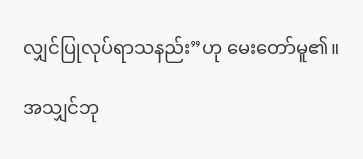လျှင်ပြုလုပ်ရာသနည်း”ဟု မေးတော်မူ၏။

အသျှင်ဘု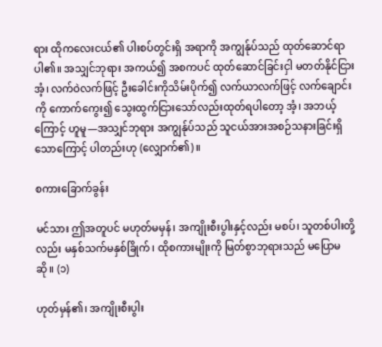ရား ထိုကလေးငယ်၏ ပါးစပ်တွင်းရှိ အရာကို အကျွန်ုပ်သည် ထုတ်ဆောင်ရာပါ၏။ အသျှင်ဘုရား အကယ်၍ အစကပင် ထုတ်ဆောင်ခြင်းငှါ မတတ်နိုင်ငြားအံ့၊ လက်ဝဲလက်ဖြင့် ဦးခေါင်းကိုသိမ်းပိုက်၍ လက်ယာလက်ဖြင့် လက်ချောင်းကို ကောက်ကွေး၍ သွေးထွက်ငြားသော်လည်းထုတ်ရပါတော့ အံ့၊ အဘယ့်ကြောင့် ဟူမူ—အသျှင်ဘုရား အကျွန်ုပ်သည် သူငယ်အားအစဉ်သနားခြင်းရှိသောကြောင့် ပါတည်းဟု (လျှောက်၏)။

စကားခြောက်ခွန်း

မင်သား ဤအတူပင် မဟုတ်မမှန်၊ အကျိုးစီးပွါးနှင့်လည်း မစပ်၊ သူတစ်ပါးတို့လည်း မနှစ်သက်မနှစ်ခြိုက်၊ ထိုစကားမျိုးကို မြတ်စွာဘုရားသည် မပြောမဆို။ (၁)

ဟုတ်မှန်၏၊ အကျိုးစီးပွါး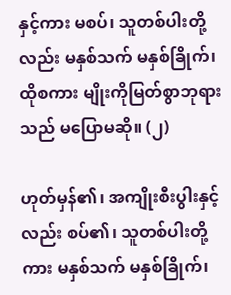နှင့်ကား မစပ်၊ သူတစ်ပါးတို့လည်း မနှစ်သက် မနှစ်ခြိုက်၊ ထိုစကား မျိုးကိုမြတ်စွာဘုရားသည် မပြောမဆို။ (၂)

ဟုတ်မှန်၏၊ အကျိုးစီးပွါးနှင့်လည်း စပ်၏၊ သူတစ်ပါးတို့ကား မနှစ်သက် မနှစ်ခြိုက်၊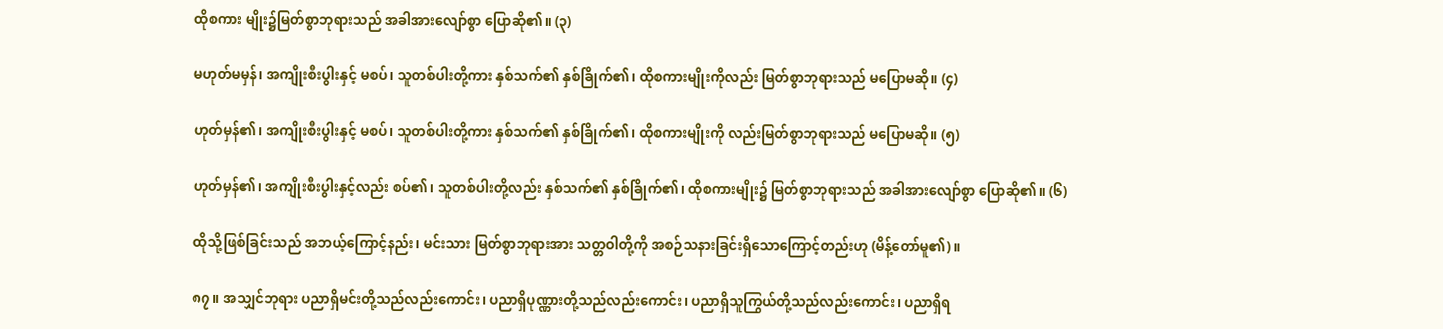ထိုစကား မျိုး၌မြတ်စွာဘုရားသည် အခါအားလျော်စွာ ပြောဆို၏။ (၃)

မဟုတ်မမှန်၊ အကျိုးစီးပွါးနှင့် မစပ်၊ သူတစ်ပါးတို့ကား နှစ်သက်၏ နှစ်ခြိုက်၏၊ ထိုစကားမျိုးကိုလည်း မြတ်စွာဘုရားသည် မပြောမဆို။ (၄)

ဟုတ်မှန်၏၊ အကျိုးစီးပွါးနှင့် မစပ်၊ သူတစ်ပါးတို့ကား နှစ်သက်၏ နှစ်ခြိုက်၏၊ ထိုစကားမျိုးကို လည်းမြတ်စွာဘုရားသည် မပြောမဆို။ (၅)

ဟုတ်မှန်၏၊ အကျိုးစီးပွါးနှင့်လည်း စပ်၏၊ သူတစ်ပါးတို့လည်း နှစ်သက်၏ နှစ်ခြိုက်၏၊ ထိုစကားမျိုး၌ မြတ်စွာဘုရားသည် အခါအားလျော်စွာ ပြောဆို၏။ (၆)

ထိုသို့ဖြစ်ခြင်းသည် အဘယ့်ကြောင့်နည်း၊ မင်းသား မြတ်စွာဘုရားအား သတ္တဝါတို့ကို အစဉ်သနားခြင်းရှိသောကြောင့်တည်းဟု (မိန့်တော်မူ၏)။

၈၇။ အသျှင်ဘုရား ပညာရှိမင်းတို့သည်လည်းကောင်း၊ ပညာရှိပုဏ္ဏားတို့သည်လည်းကောင်း၊ ပညာရှိသူကြွယ်တို့သည်လည်းကောင်း၊ ပညာရှိရ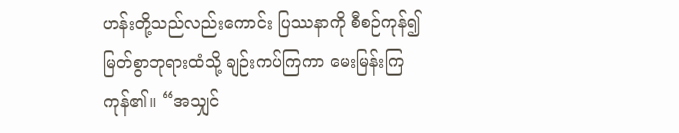ဟန်းတို့သည်လည်းကောင်း ပြဿနာကို စီစဉ်ကုန်၍မြတ်စွာဘုရားထံသို့ ချဉ်းကပ်ကြကာ မေးမြန်းကြကုန်၏။ “အသျှင်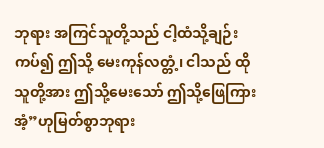ဘုရား အကြင်သူတို့သည် ငါ့ထံသို့ချဉ်းကပ်၍ ဤသို့ မေးကုန်လတ္တံ့၊ ငါသည် ထိုသူတို့အား ဤသို့မေးသော် ဤသို့ဖြေကြားအံ့”ဟုမြတ်စွာဘုရား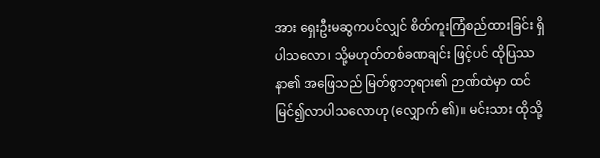အား ရှေးဦးမဆွကပင်လျှင် စိတ်ကူးကြံစည်ထားခြင်း ရှိပါသလော၊ သို့မဟုတ်တစ်ခဏချင်း ဖြင့်ပင် ထိုပြဿနာ၏ အဖြေသည် မြတ်စွာဘုရား၏ ဉာဏ်ထဲမှာ ထင်မြင်၍လာပါသလောဟု (လျှောက် ၏)။ မင်းသား ထိုသို့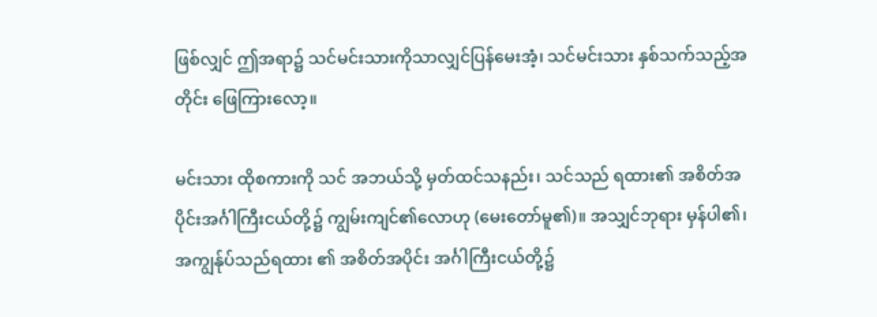ဖြစ်လျှင် ဤအရာ၌ သင်မင်းသားကိုသာလျှင်ပြန်မေးအံ့၊ သင်မင်းသား နှစ်သက်သည့်အတိုင်း ဖြေကြားလော့။

မင်းသား ထိုစကားကို သင် အဘယ်သို့ မှတ်ထင်သနည်း၊ သင်သည် ရထား၏ အစိတ်အပိုင်းအင်္ဂါကြီးငယ်တို့၌ ကျွမ်းကျင်၏လောဟု (မေးတော်မူ၏)။ အသျှင်ဘုရား မှန်ပါ၏၊ အကျွန်ုပ်သည်ရထား ၏ အစိတ်အပိုင်း အင်္ဂါကြီးငယ်တို့၌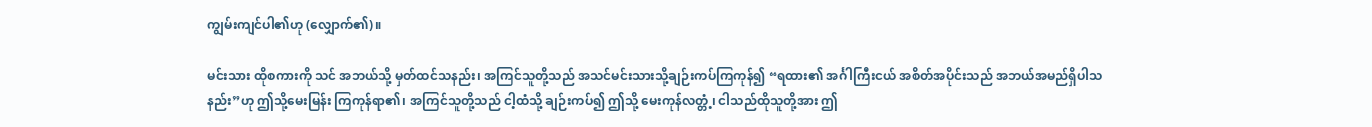ကျွမ်းကျင်ပါ၏ဟု (လျှောက်၏)။

မင်းသား ထိုစကားကို သင် အဘယ်သို့ မှတ်ထင်သနည်း၊ အကြင်သူတို့သည် အသင်မင်းသားသို့ချဉ်းကပ်ကြကုန်၍ “ရထား၏ အင်္ဂါကြီးငယ် အစိတ်အပိုင်းသည် အဘယ်အမည်ရှိပါသနည်း”ဟု ဤသို့မေးမြန်း ကြကုန်ရာ၏၊ အကြင်သူတို့သည် ငါ့ထံသို့ ချဉ်းကပ်၍ ဤသို့ မေးကုန်လတ္တံ့၊ ငါသည်ထိုသူတို့အား ဤ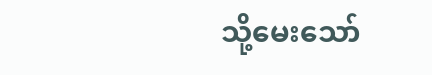သို့မေးသော်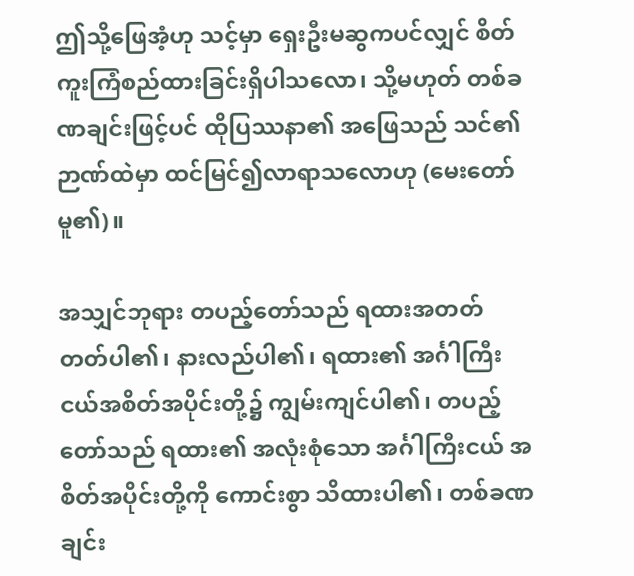ဤသို့ဖြေအံ့ဟု သင့်မှာ ရှေးဦးမဆွကပင်လျှင် စိတ်ကူးကြံစည်ထားခြင်းရှိပါသလော၊ သို့မဟုတ် တစ်ခဏချင်းဖြင့်ပင် ထိုပြဿနာ၏ အဖြေသည် သင်၏ ဉာဏ်ထဲမှာ ထင်မြင်၍လာရာသလောဟု (မေးတော်မူ၏)။

အသျှင်ဘုရား တပည့်တော်သည် ရထားအတတ် တတ်ပါ၏၊ နားလည်ပါ၏၊ ရထား၏ အင်္ဂါကြီး ငယ်အစိတ်အပိုင်းတို့၌ ကျွမ်းကျင်ပါ၏၊ တပည့်တော်သည် ရထား၏ အလုံးစုံသော အင်္ဂါကြီးငယ် အစိတ်အပိုင်းတို့ကို ကောင်းစွာ သိထားပါ၏၊ တစ်ခဏချင်း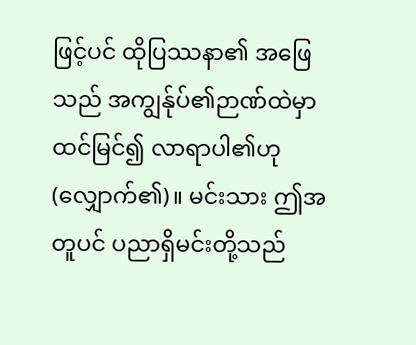ဖြင့်ပင် ထိုပြဿနာ၏ အဖြေသည် အကျွန်ုပ်၏ဉာဏ်ထဲမှာ ထင်မြင်၍ လာရာပါ၏ဟု (လျှောက်၏)။ မင်းသား ဤအတူပင် ပညာရှိမင်းတို့သည်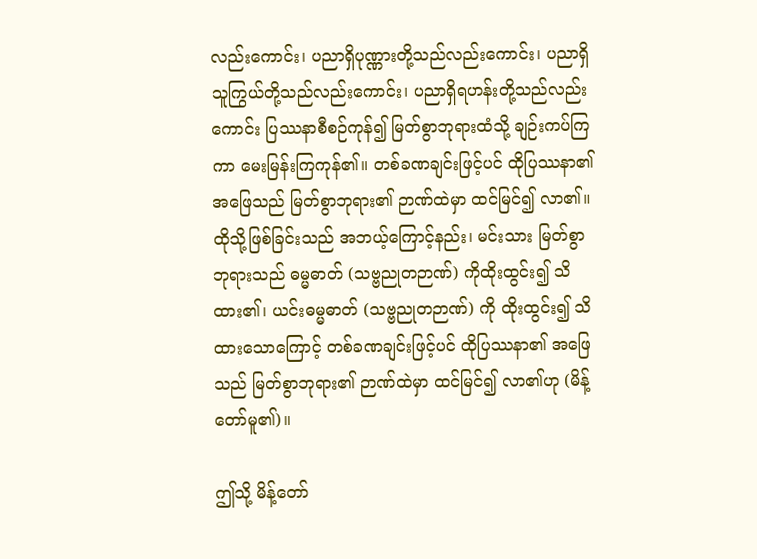လည်းကောင်း၊ ပညာရှိပုဏ္ဏားတို့သည်လည်းကောင်း၊ ပညာရှိသူကြွယ်တို့သည်လည်းကောင်း၊ ပညာရှိရဟန်းတို့သည်လည်းကောင်း ပြဿနာစီစဉ်ကုန်၍ မြတ်စွာဘုရားထံသို့ ချဉ်းကပ်ကြကာ မေးမြန်းကြကုန်၏။ တစ်ခဏချင်းဖြင့်ပင် ထိုပြဿနာ၏ အဖြေသည် မြတ်စွာဘုရား၏ ဉာဏ်ထဲမှာ ထင်မြင်၍ လာ၏။ ထိုသို့ဖြစ်ခြင်းသည် အဘယ့်ကြောင့်နည်း၊ မင်းသား မြတ်စွာဘုရားသည် ဓမ္မဓာတ် (သဗ္ဗညုတဉာဏ်) ကိုထိုးထွင်း၍ သိထား၏၊ ယင်းဓမ္မဓာတ် (သဗ္ဗညုတဉာဏ်) ကို ထိုးထွင်း၍ သိထားသောကြောင့် တစ်ခဏချင်းဖြင့်ပင် ထိုပြဿနာ၏ အဖြေသည် မြတ်စွာဘုရား၏ ဉာဏ်ထဲမှာ ထင်မြင်၍ လာ၏ဟု (မိန့်တော်မူ၏)။

ဤသို့ မိန့်တော်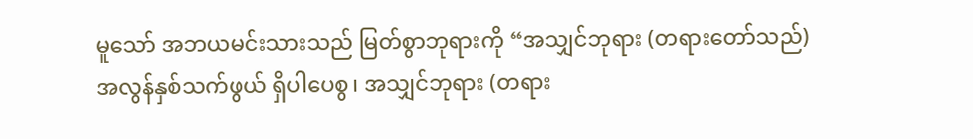မူသော် အဘယမင်းသားသည် မြတ်စွာဘုရားကို “အသျှင်ဘုရား (တရားတော်သည်) အလွန်နှစ်သက်ဖွယ် ရှိပါပေစွ၊ အသျှင်ဘုရား (တရား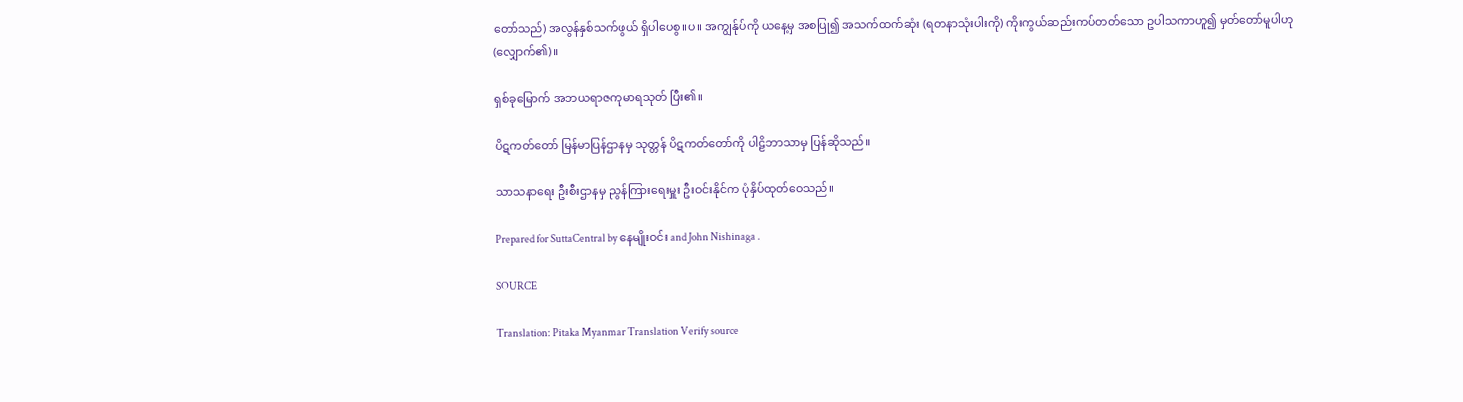တော်သည်) အလွန်နှစ်သက်ဖွယ် ရှိပါပေစွ။ပ။ အကျွန်ုပ်ကို ယနေ့မှ အစပြု၍ အသက်ထက်ဆုံး (ရတနာသုံးပါးကို) ကိုးကွယ်ဆည်းကပ်တတ်သော ဥပါသကာဟူ၍ မှတ်တော်မူပါဟု (လျှောက်၏)။

ရှစ်ခုမြောက် အဘယရာဇကုမာရသုတ် ပြီး၏။

ပိဋကတ်တော် မြန်မာပြန်ဌာနမှ သုတ္တန် ပိဋကတ်တော်ကို ပါဠိဘာသာမှ ပြန်ဆိုသည်။

သာသနာရေး ဦးစီးဌာနမှ ညွန်ကြားရေးမှူး ဦးဝင်းနိုင်က ပုံနှိပ်ထုတ်ဝေသည်။

Prepared for SuttaCentral by နေမျိုးဝင်း and John Nishinaga .

SOURCE

Translation: Pitaka Myanmar Translation Verify source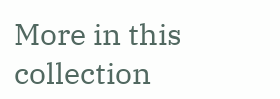More in this collection